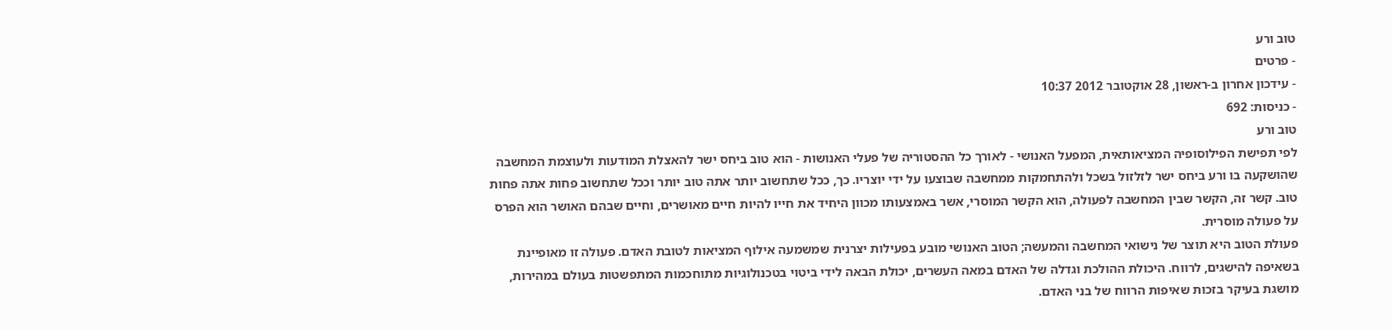טוב ורע
- פרטים
- עידכון אחרון ב-ראשון, 28 אוקטובר 2012 10:37
- כניסות: 692
טוב ורע
לפי תפישת הפילוסופיה המציאותאית, המפעל האנושי - לאורך כל ההסטוריה של פעלי האנושות - הוא טוב ביחס ישר להאצלת המודעות ולעוצמת המחשבה שהושקעה בו ורע ביחס ישר לזלזול בשכל ולהתחמקות ממחשבה שבוצעו על ידי יוצריו. כך, ככל שתחשוב יותר אתה טוב יותר וככל שתחשוב פחות אתה פחות טוב. קשר זה, הקשר שבין המחשבה לפעולה, הוא הקשר המוסרי, אשר באמצעותו מכוון היחיד את חייו להיות חיים מאושרים, וחיים שבהם האושר הוא הפרס על פעולה מוסרית.
פעולת הטוב היא תוצר של נישואי המחשבה והמעשה; הטוב האנושי מובע בפעילות יצרנית שמשמעה אילוף המציאות לטובת האדם. פעולה זו מאופיינת בשאיפה להישגים, לרווח. היכולת ההולכת וגדלה של האדם במאה העשרים, יכולת הבאה לידי ביטוי בטכנולוגיות מתוחכמות המתפשטות בעולם במהירות, מושגת בעיקר בזכות שאיפות הרווח של בני האדם.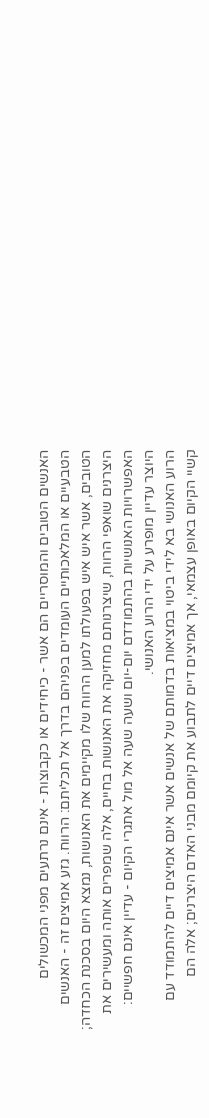האנשים הטובים והמוסריים הם אשר - כיחידים או כקבוצות - אינם נרתעים מפני המכשולים הטבעיים או המלאכותיים העומדים בפניהם בדרך אל תכליתם: הרווח. גזע אמיצים זה - האנשים הטובים, אשר איש איש בפעולתו למען הרווח שלו מקיימים את האנושות, נמצא היום בסכנת הכחדה; היצרנים שואפי הרווח, שיצרנותם מחזיקה את האנושות בחיים, אלה שמפרים אותה ומעשירים את האפשרויות האנושיות בהתמודדם יום-יום ושעה שעה אל מול אתגרי הקיום - עדיין אינם חפשיים: היוצר עדיין מופרע על ידי הרוע האנושי.
הרוע האנושי בא לידי ביטוי במציאות בדמותם של אנשים אשר אינם אמיצים דיים להתמודד עם קשיי הקיום באופן עצמאי, אך אמיצים דיים לתבוע את קיומם מבני האדם היצרנים; אלה הם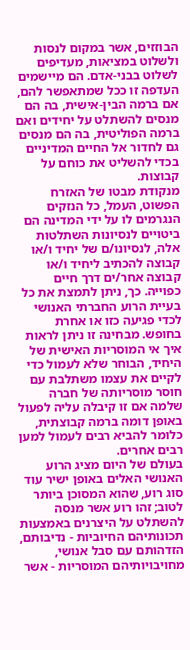הבוזזים, אשר במקום לנסות ולשלוט במציאות, מעדיפים לשלוט בבני-אדם. הם מיישמים העדפה זו ככל שמתאפשר להם, אם ברמה הבין-אישית, בה הם מנסים להשתלט על יחידים ואם ברמה הפוליטית, בה הם מנסים גם לחדור אל החיים המדיניים בכדי להשליט את כוחם על קבוצות.
מנקודת מבטו של האזרח הפשוט, העמל, כל הנזקים הנגרמים לו על ידי המדינה הם ביטויים לנסיונות השתלטות אלה, לנסיונו/ם של יחיד ו/או קבוצה להכתיב ליחיד ו/או קבוצה אחר/ים דרך חיים כפוייה. כך, ניתן לתמצת את כל בעיית הרוע החברתי האנושי לכדי פגיעה כזו או אחרת בחופש. מבחינה זו ניתן לראות איך אי המוסריות האישית של היחיד, הבוחר שלא לעמול כדי לקיים את עצמו משתלבת עם חוסר מוסריותה של חברה שלמה אם זו קיבלה עליה לפעול באופן דומה ברמה קבוצתית, כלומר להביא רבים לעמול למען רבים אחרים.
בעולם של היום מציג הרוע האנושי האלים באופן ישיר עוד סוג רוע, שהוא המסוכן ביותר לטוב; זהו רוע אשר מנסה להשתלט על היצרנים באמצעות תכונותיהם החיוביות - נדיבותם, הזדהותם עם סבל אנושי, מחויבויותיהם המוסריות - אשר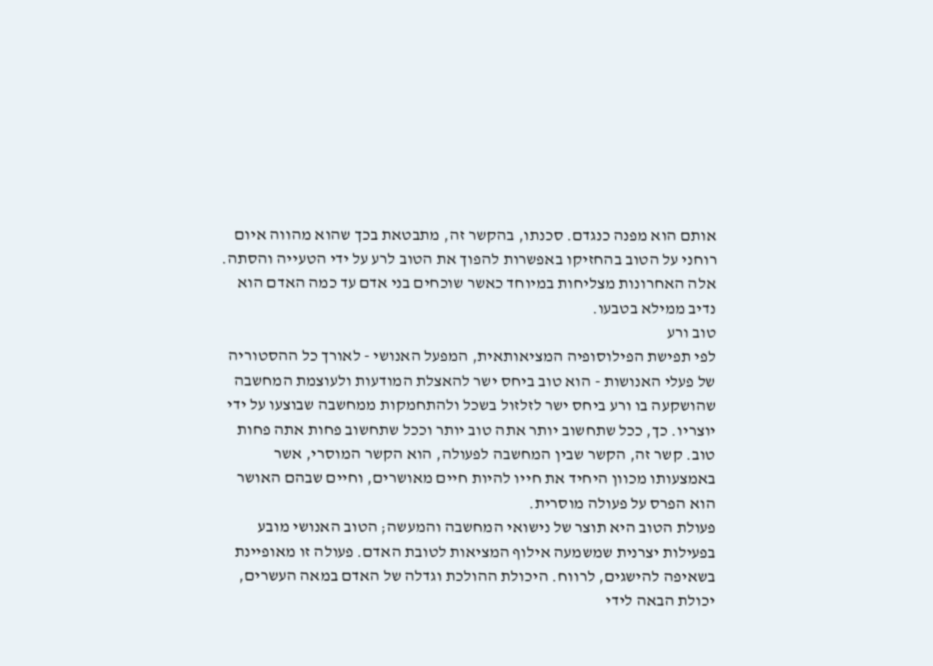אותם הוא מפנה כנגדם. סכנתו, בהקשר זה, מתבטאת בכך שהוא מהווה איום רוחני על הטוב בהחזיקו באפשרות להפוך את הטוב לרע על ידי הטעייה והסתה. אלה האחרונות מצליחות במיוחד כאשר שוכחים בני אדם עד כמה האדם הוא נדיב ממילא בטבעו.
טוב ורע
לפי תפישת הפילוסופיה המציאותאית, המפעל האנושי - לאורך כל ההסטוריה של פעלי האנושות - הוא טוב ביחס ישר להאצלת המודעות ולעוצמת המחשבה שהושקעה בו ורע ביחס ישר לזלזול בשכל ולהתחמקות ממחשבה שבוצעו על ידי יוצריו. כך, ככל שתחשוב יותר אתה טוב יותר וככל שתחשוב פחות אתה פחות טוב. קשר זה, הקשר שבין המחשבה לפעולה, הוא הקשר המוסרי, אשר באמצעותו מכוון היחיד את חייו להיות חיים מאושרים, וחיים שבהם האושר הוא הפרס על פעולה מוסרית.
פעולת הטוב היא תוצר של נישואי המחשבה והמעשה; הטוב האנושי מובע בפעילות יצרנית שמשמעה אילוף המציאות לטובת האדם. פעולה זו מאופיינת בשאיפה להישגים, לרווח. היכולת ההולכת וגדלה של האדם במאה העשרים, יכולת הבאה לידי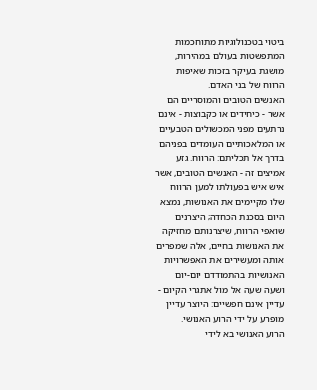ביטוי בטכנולוגיות מתוחכמות המתפשטות בעולם במהירות, מושגת בעיקר בזכות שאיפות הרווח של בני האדם.
האנשים הטובים והמוסריים הם אשר - כיחידים או כקבוצות - אינם נרתעים מפני המכשולים הטבעיים או המלאכותיים העומדים בפניהם בדרך אל תכליתם: הרווח. גזע אמיצים זה - האנשים הטובים, אשר איש איש בפעולתו למען הרווח שלו מקיימים את האנושות, נמצא היום בסכנת הכחדה; היצרנים שואפי הרווח, שיצרנותם מחזיקה את האנושות בחיים, אלה שמפרים אותה ומעשירים את האפשרויות האנושיות בהתמודדם יום-יום ושעה שעה אל מול אתגרי הקיום - עדיין אינם חפשיים: היוצר עדיין מופרע על ידי הרוע האנושי.
הרוע האנושי בא לידי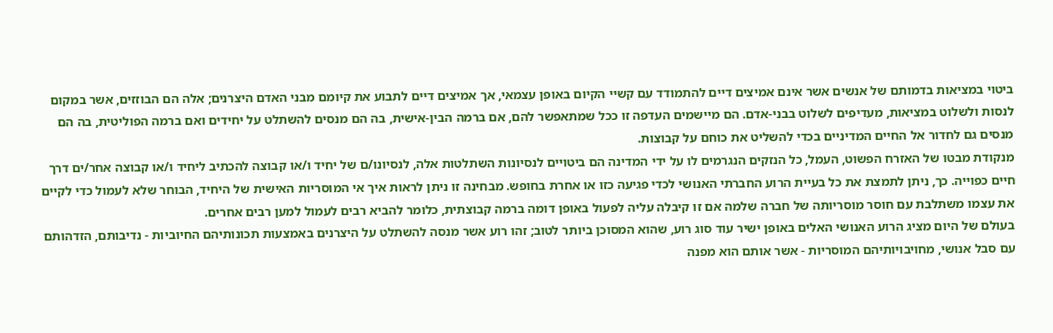ביטוי במציאות בדמותם של אנשים אשר אינם אמיצים דיים להתמודד עם קשיי הקיום באופן עצמאי, אך אמיצים דיים לתבוע את קיומם מבני האדם היצרנים; אלה הם הבוזזים, אשר במקום לנסות ולשלוט במציאות, מעדיפים לשלוט בבני-אדם. הם מיישמים העדפה זו ככל שמתאפשר להם, אם ברמה הבין-אישית, בה הם מנסים להשתלט על יחידים ואם ברמה הפוליטית, בה הם מנסים גם לחדור אל החיים המדיניים בכדי להשליט את כוחם על קבוצות.
מנקודת מבטו של האזרח הפשוט, העמל, כל הנזקים הנגרמים לו על ידי המדינה הם ביטויים לנסיונות השתלטות אלה, לנסיונו/ם של יחיד ו/או קבוצה להכתיב ליחיד ו/או קבוצה אחר/ים דרך חיים כפוייה. כך, ניתן לתמצת את כל בעיית הרוע החברתי האנושי לכדי פגיעה כזו או אחרת בחופש. מבחינה זו ניתן לראות איך אי המוסריות האישית של היחיד, הבוחר שלא לעמול כדי לקיים את עצמו משתלבת עם חוסר מוסריותה של חברה שלמה אם זו קיבלה עליה לפעול באופן דומה ברמה קבוצתית, כלומר להביא רבים לעמול למען רבים אחרים.
בעולם של היום מציג הרוע האנושי האלים באופן ישיר עוד סוג רוע, שהוא המסוכן ביותר לטוב; זהו רוע אשר מנסה להשתלט על היצרנים באמצעות תכונותיהם החיוביות - נדיבותם, הזדהותם עם סבל אנושי, מחויבויותיהם המוסריות - אשר אותם הוא מפנה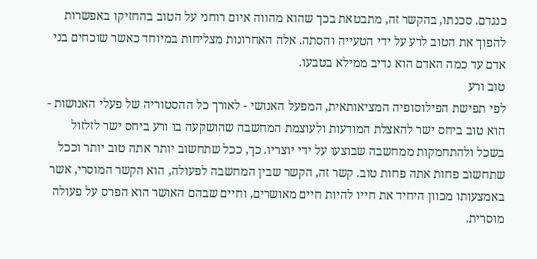כנגדם. סכנתו, בהקשר זה, מתבטאת בכך שהוא מהווה איום רוחני על הטוב בהחזיקו באפשרות להפוך את הטוב לרע על ידי הטעייה והסתה. אלה האחרונות מצליחות במיוחד כאשר שוכחים בני אדם עד כמה האדם הוא נדיב ממילא בטבעו.
טוב ורע
לפי תפישת הפילוסופיה המציאותאית, המפעל האנושי - לאורך כל ההסטוריה של פעלי האנושות - הוא טוב ביחס ישר להאצלת המודעות ולעוצמת המחשבה שהושקעה בו ורע ביחס ישר לזלזול בשכל ולהתחמקות ממחשבה שבוצעו על ידי יוצריו. כך, ככל שתחשוב יותר אתה טוב יותר וככל שתחשוב פחות אתה פחות טוב. קשר זה, הקשר שבין המחשבה לפעולה, הוא הקשר המוסרי, אשר באמצעותו מכוון היחיד את חייו להיות חיים מאושרים, וחיים שבהם האושר הוא הפרס על פעולה מוסרית.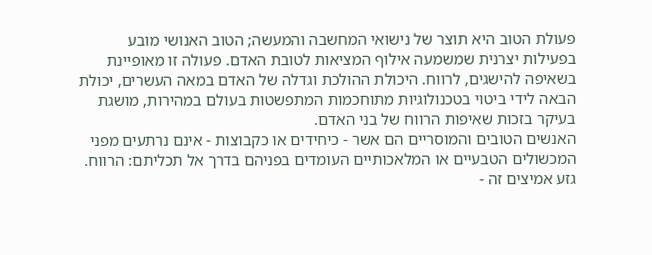פעולת הטוב היא תוצר של נישואי המחשבה והמעשה; הטוב האנושי מובע בפעילות יצרנית שמשמעה אילוף המציאות לטובת האדם. פעולה זו מאופיינת בשאיפה להישגים, לרווח. היכולת ההולכת וגדלה של האדם במאה העשרים, יכולת הבאה לידי ביטוי בטכנולוגיות מתוחכמות המתפשטות בעולם במהירות, מושגת בעיקר בזכות שאיפות הרווח של בני האדם.
האנשים הטובים והמוסריים הם אשר - כיחידים או כקבוצות - אינם נרתעים מפני המכשולים הטבעיים או המלאכותיים העומדים בפניהם בדרך אל תכליתם: הרווח. גזע אמיצים זה -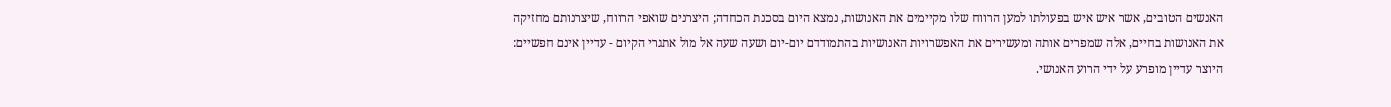האנשים הטובים, אשר איש איש בפעולתו למען הרווח שלו מקיימים את האנושות, נמצא היום בסכנת הכחדה; היצרנים שואפי הרווח, שיצרנותם מחזיקה את האנושות בחיים, אלה שמפרים אותה ומעשירים את האפשרויות האנושיות בהתמודדם יום-יום ושעה שעה אל מול אתגרי הקיום - עדיין אינם חפשיים: היוצר עדיין מופרע על ידי הרוע האנושי.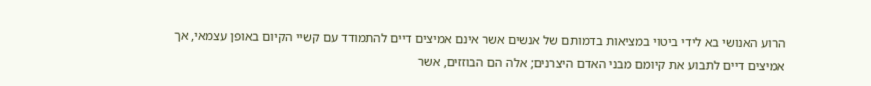הרוע האנושי בא לידי ביטוי במציאות בדמותם של אנשים אשר אינם אמיצים דיים להתמודד עם קשיי הקיום באופן עצמאי, אך אמיצים דיים לתבוע את קיומם מבני האדם היצרנים; אלה הם הבוזזים, אשר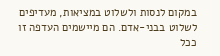במקום לנסות ולשלוט במציאות, מעדיפים לשלוט בבני-אדם. הם מיישמים העדפה זו ככל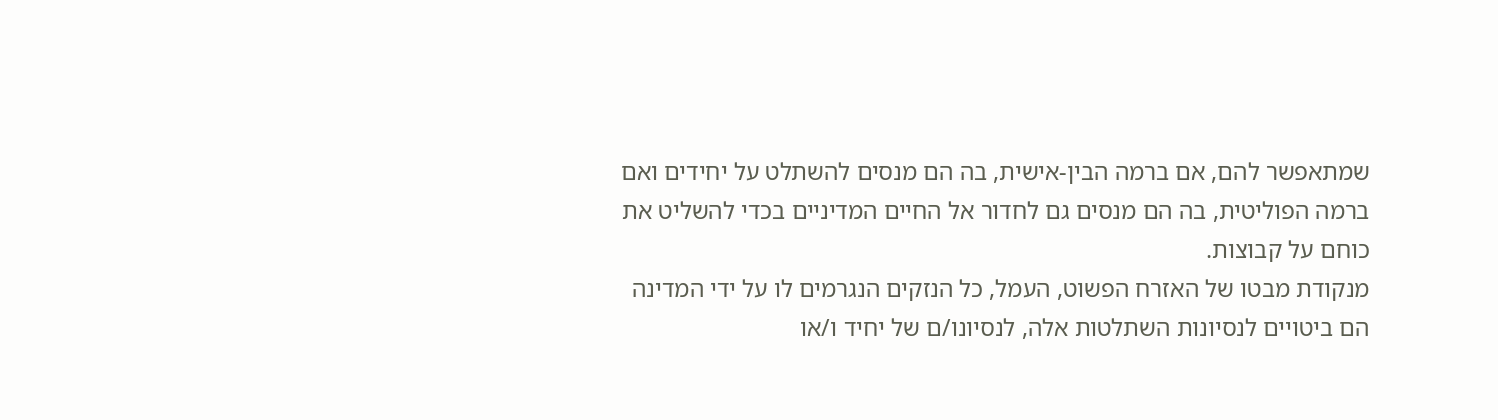שמתאפשר להם, אם ברמה הבין-אישית, בה הם מנסים להשתלט על יחידים ואם ברמה הפוליטית, בה הם מנסים גם לחדור אל החיים המדיניים בכדי להשליט את כוחם על קבוצות.
מנקודת מבטו של האזרח הפשוט, העמל, כל הנזקים הנגרמים לו על ידי המדינה הם ביטויים לנסיונות השתלטות אלה, לנסיונו/ם של יחיד ו/או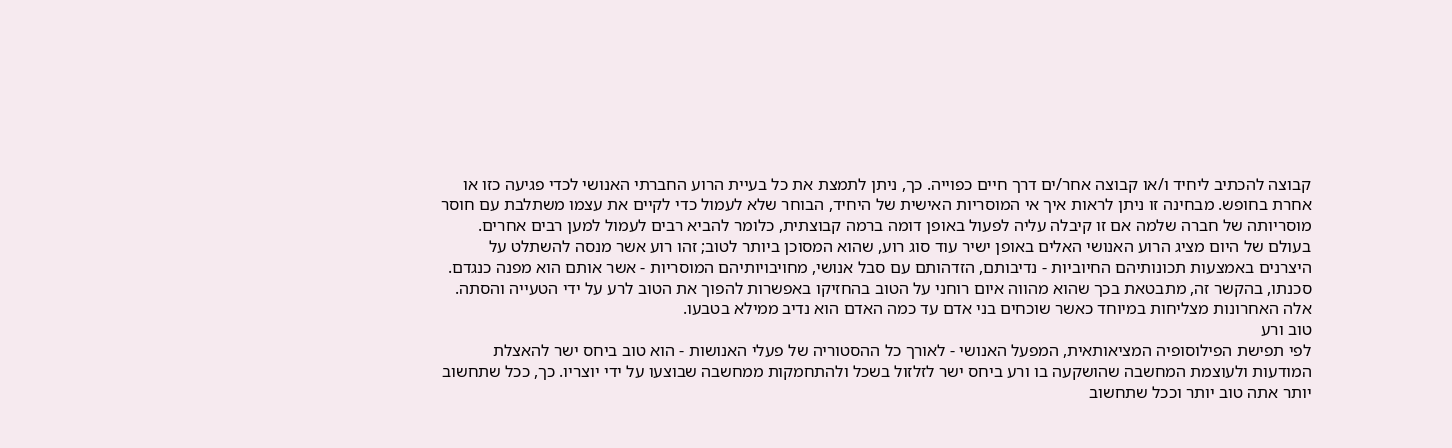קבוצה להכתיב ליחיד ו/או קבוצה אחר/ים דרך חיים כפוייה. כך, ניתן לתמצת את כל בעיית הרוע החברתי האנושי לכדי פגיעה כזו או אחרת בחופש. מבחינה זו ניתן לראות איך אי המוסריות האישית של היחיד, הבוחר שלא לעמול כדי לקיים את עצמו משתלבת עם חוסר מוסריותה של חברה שלמה אם זו קיבלה עליה לפעול באופן דומה ברמה קבוצתית, כלומר להביא רבים לעמול למען רבים אחרים.
בעולם של היום מציג הרוע האנושי האלים באופן ישיר עוד סוג רוע, שהוא המסוכן ביותר לטוב; זהו רוע אשר מנסה להשתלט על היצרנים באמצעות תכונותיהם החיוביות - נדיבותם, הזדהותם עם סבל אנושי, מחויבויותיהם המוסריות - אשר אותם הוא מפנה כנגדם. סכנתו, בהקשר זה, מתבטאת בכך שהוא מהווה איום רוחני על הטוב בהחזיקו באפשרות להפוך את הטוב לרע על ידי הטעייה והסתה. אלה האחרונות מצליחות במיוחד כאשר שוכחים בני אדם עד כמה האדם הוא נדיב ממילא בטבעו.
טוב ורע
לפי תפישת הפילוסופיה המציאותאית, המפעל האנושי - לאורך כל ההסטוריה של פעלי האנושות - הוא טוב ביחס ישר להאצלת המודעות ולעוצמת המחשבה שהושקעה בו ורע ביחס ישר לזלזול בשכל ולהתחמקות ממחשבה שבוצעו על ידי יוצריו. כך, ככל שתחשוב יותר אתה טוב יותר וככל שתחשוב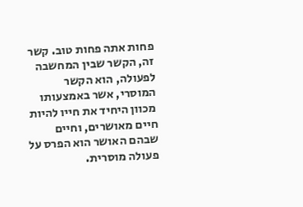פחות אתה פחות טוב. קשר זה, הקשר שבין המחשבה לפעולה, הוא הקשר המוסרי, אשר באמצעותו מכוון היחיד את חייו להיות חיים מאושרים, וחיים שבהם האושר הוא הפרס על פעולה מוסרית.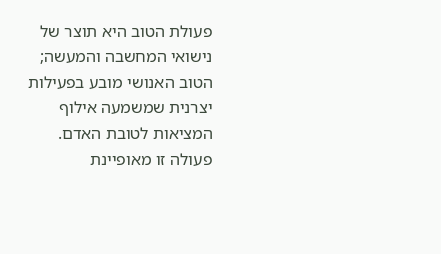פעולת הטוב היא תוצר של נישואי המחשבה והמעשה; הטוב האנושי מובע בפעילות יצרנית שמשמעה אילוף המציאות לטובת האדם. פעולה זו מאופיינת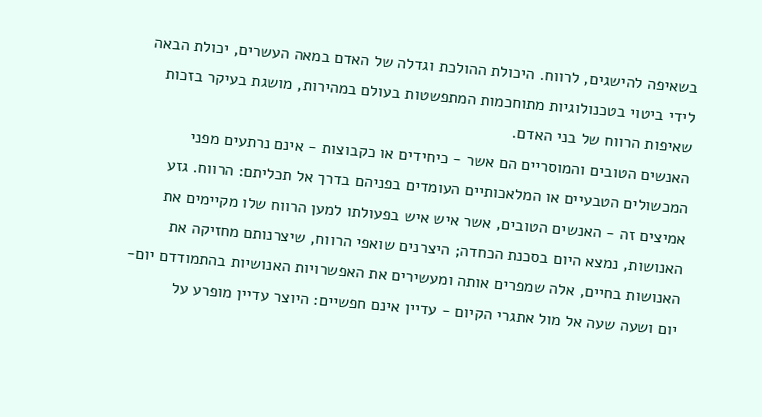בשאיפה להישגים, לרווח. היכולת ההולכת וגדלה של האדם במאה העשרים, יכולת הבאה לידי ביטוי בטכנולוגיות מתוחכמות המתפשטות בעולם במהירות, מושגת בעיקר בזכות שאיפות הרווח של בני האדם.
האנשים הטובים והמוסריים הם אשר - כיחידים או כקבוצות - אינם נרתעים מפני המכשולים הטבעיים או המלאכותיים העומדים בפניהם בדרך אל תכליתם: הרווח. גזע אמיצים זה - האנשים הטובים, אשר איש איש בפעולתו למען הרווח שלו מקיימים את האנושות, נמצא היום בסכנת הכחדה; היצרנים שואפי הרווח, שיצרנותם מחזיקה את האנושות בחיים, אלה שמפרים אותה ומעשירים את האפשרויות האנושיות בהתמודדם יום-יום ושעה שעה אל מול אתגרי הקיום - עדיין אינם חפשיים: היוצר עדיין מופרע על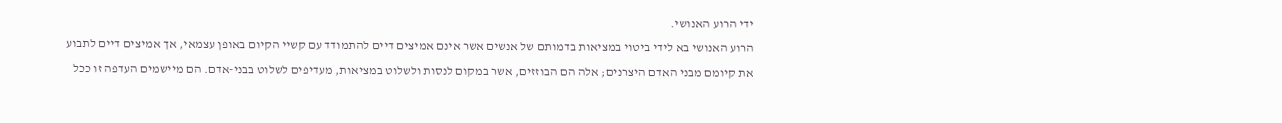ידי הרוע האנושי.
הרוע האנושי בא לידי ביטוי במציאות בדמותם של אנשים אשר אינם אמיצים דיים להתמודד עם קשיי הקיום באופן עצמאי, אך אמיצים דיים לתבוע את קיומם מבני האדם היצרנים; אלה הם הבוזזים, אשר במקום לנסות ולשלוט במציאות, מעדיפים לשלוט בבני-אדם. הם מיישמים העדפה זו ככל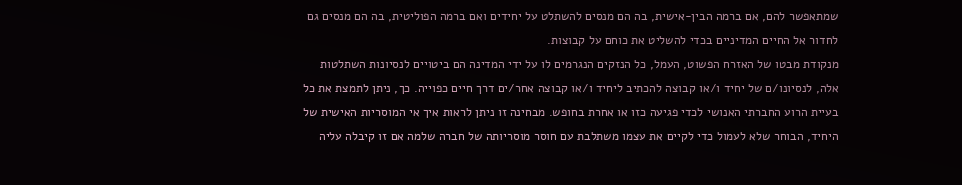שמתאפשר להם, אם ברמה הבין-אישית, בה הם מנסים להשתלט על יחידים ואם ברמה הפוליטית, בה הם מנסים גם לחדור אל החיים המדיניים בכדי להשליט את כוחם על קבוצות.
מנקודת מבטו של האזרח הפשוט, העמל, כל הנזקים הנגרמים לו על ידי המדינה הם ביטויים לנסיונות השתלטות אלה, לנסיונו/ם של יחיד ו/או קבוצה להכתיב ליחיד ו/או קבוצה אחר/ים דרך חיים כפוייה. כך, ניתן לתמצת את כל בעיית הרוע החברתי האנושי לכדי פגיעה כזו או אחרת בחופש. מבחינה זו ניתן לראות איך אי המוסריות האישית של היחיד, הבוחר שלא לעמול כדי לקיים את עצמו משתלבת עם חוסר מוסריותה של חברה שלמה אם זו קיבלה עליה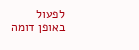לפעול באופן דומה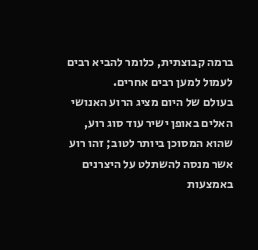ברמה קבוצתית, כלומר להביא רבים לעמול למען רבים אחרים.
בעולם של היום מציג הרוע האנושי האלים באופן ישיר עוד סוג רוע, שהוא המסוכן ביותר לטוב; זהו רוע אשר מנסה להשתלט על היצרנים באמצעות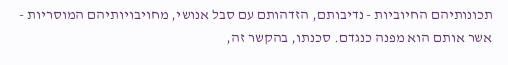תכונותיהם החיוביות - נדיבותם, הזדהותם עם סבל אנושי, מחויבויותיהם המוסריות - אשר אותם הוא מפנה כנגדם. סכנתו, בהקשר זה,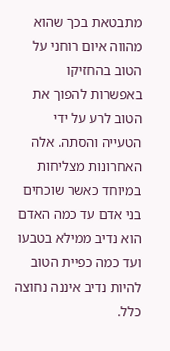מתבטאת בכך שהוא מהווה איום רוחני על הטוב בהחזיקו באפשרות להפוך את הטוב לרע על ידי הטעייה והסתה. אלה האחרונות מצליחות במיוחד כאשר שוכחים בני אדם עד כמה האדם הוא נדיב ממילא בטבעו ועד כמה כפיית הטוב להיות נדיב איננה נחוצה כלל.